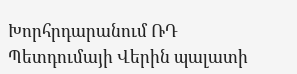Խորհրդարանում ՌԴ Պետդումայի Վերին պալատի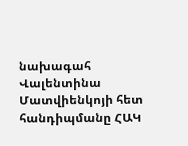նախագահ Վալենտինա Մատվիենկոյի հետ հանդիպմանը ՀԱԿ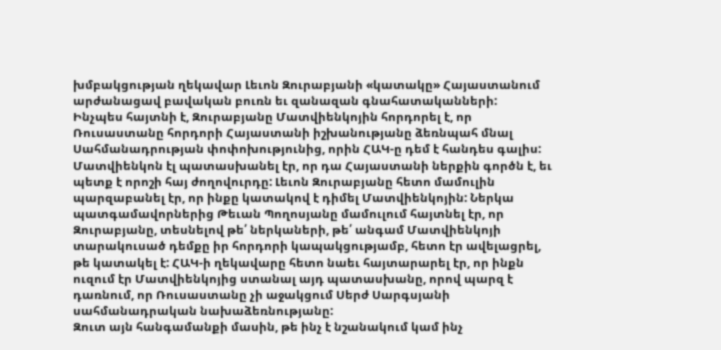խմբակցության ղեկավար Լեւոն Զուրաբյանի «կատակը» Հայաստանում արժանացավ բավական բուռն եւ զանազան գնահատականների:
Ինչպես հայտնի է, Զուրաբյանը Մատվիենկոյին հորդորել է, որ Ռուսաստանը հորդորի Հայաստանի իշխանությանը ձեռնպահ մնալ Սահմանադրության փոփոխությունից, որին ՀԱԿ-ը դեմ է հանդես գալիս: Մատվիենկոն էլ պատասխանել էր, որ դա Հայաստանի ներքին գործն է, եւ պետք է որոշի հայ ժողովուրդը: Լեւոն Զուրաբյանը հետո մամուլին պարզաբանել էր, որ ինքը կատակով է դիմել Մատվիենկոյին: Ներկա պատգամավորներից Թեւան Պողոսյանը մամուլում հայտնել էր, որ Զուրաբյանը, տեսնելով թե՛ ներկաների, թե՛ անգամ Մատվիենկոյի տարակուսած դեմքը իր հորդորի կապակցությամբ, հետո էր ավելացրել, թե կատակել է: ՀԱԿ-ի ղեկավարը հետո նաեւ հայտարարել էր, որ ինքն ուզում էր Մատվիենկոյից ստանալ այդ պատասխանը, որով պարզ է դառնում, որ Ռուսաստանը չի աջակցում Սերժ Սարգսյանի սահմանադրական նախաձեռնությանը:
Զուտ այն հանգամանքի մասին, թե ինչ է նշանակում կամ ինչ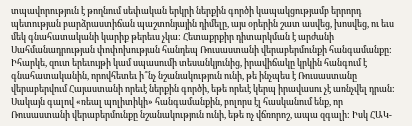տպավորություն է թողնում սեփական երկրի ներքին գործի կապակցությամբ երրորդ պետության բարձրաստիճան պաշտոնյային դիմելը, այս օրերին շատ ասվեց, խոսվեց, ու եւս մեկ գնահատականի կարիք թերեւս չկա: Հետաքրքիր դիտարկման է արժանի Սահմանադրության փոփոխության հանդեպ Ռուսաստանի վերաբերմունքի հանգամանքը:
Իհարկե, զուտ երեւույթի կամ սպասումի տեսանկյունից, իրավիճակը կրկին հանգում է գնահատականին, որովհետեւ ի՞նչ նշանակություն ունի, թե ինչպես է Ռուսաստանը վերաբերվում Հայաստանի որեւէ ներքին գործի, եթե որեւէ կերպ իրավասու չէ առնչվել դրան: Սակայն գալով «ռեալ պոլիտիկի» հանգամանքին, բոլորս էլ հասկանում ենք, որ Ռուսաստանի վերաբերմունքը նշանակություն ունի, եթե ոչ վճռորոշ, ապա զգալի: Իսկ ՀԱԿ-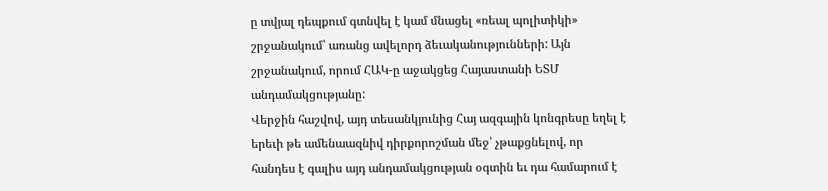ը տվյալ դեպքում գտնվել է կամ մնացել «ռեալ պոլիտիկի» շրջանակում՝ առանց ավելորդ ձեւականությունների: Այն շրջանակում, որում ՀԱԿ-ը աջակցեց Հայաստանի ԵՏՄ անդամակցությանը:
Վերջին հաշվով, այդ տեսանկյունից Հայ ազգային կոնգրեսը եղել է երեւի թե ամենաազնիվ դիրքորոշման մեջ՝ չթաքցնելով, որ հանդես է գալիս այդ անդամակցության օգտին եւ դա համարում է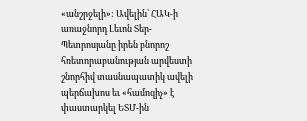«անշրջելի»: Ավելին՝ ՀԱԿ-ի առաջնորդ Լեւոն Տեր-Պետրոսյանը իրեն բնորոշ հռետորաբանության արվեստի շնորհիվ տասնապատիկ ավելի պերճախոս եւ «համոզիչ» է փաստարկել ԵՏՄ-ին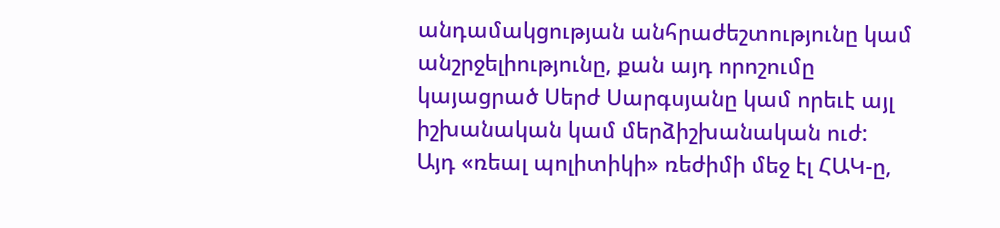անդամակցության անհրաժեշտությունը կամ անշրջելիությունը, քան այդ որոշումը կայացրած Սերժ Սարգսյանը կամ որեւէ այլ իշխանական կամ մերձիշխանական ուժ:
Այդ «ռեալ պոլիտիկի» ռեժիմի մեջ էլ ՀԱԿ-ը,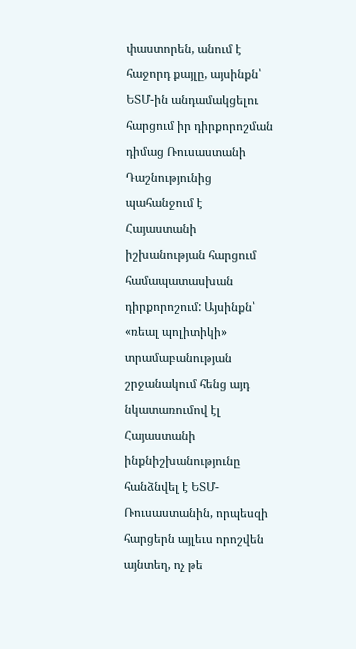փաստորեն, անում է հաջորդ քայլը, այսինքն՝ ԵՏՄ-ին անդամակցելու հարցում իր դիրքորոշման դիմաց Ռուսաստանի Դաշնությունից պահանջում է Հայաստանի իշխանության հարցում համապատասխան դիրքորոշում: Այսինքն՝ «ռեալ պոլիտիկի» տրամաբանության շրջանակում հենց այդ նկատառումով էլ Հայաստանի ինքնիշխանությունը հանձնվել է ԵՏՄ-Ռուսաստանին, որպեսզի հարցերն այլեւս որոշվեն այնտեղ, ոչ թե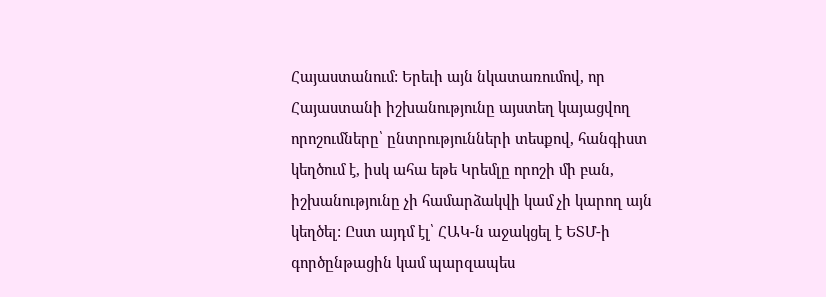Հայաստանում: Երեւի այն նկատառումով, որ Հայաստանի իշխանությունը այստեղ կայացվող որոշումները՝ ընտրությունների տեսքով, հանգիստ կեղծում է, իսկ ահա եթե Կրեմլը որոշի մի բան, իշխանությունը չի համարձակվի կամ չի կարող այն կեղծել: Ըստ այդմ էլ՝ ՀԱԿ-ն աջակցել է ԵՏՄ-ի գործընթացին կամ պարզապես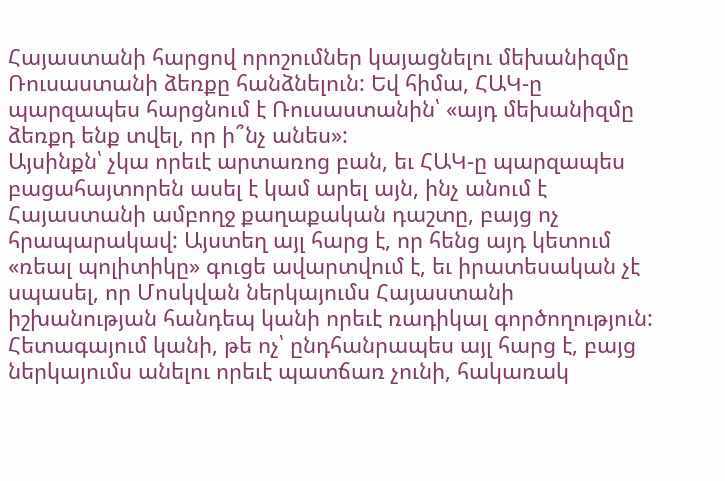Հայաստանի հարցով որոշումներ կայացնելու մեխանիզմը Ռուսաստանի ձեռքը հանձնելուն: Եվ հիմա, ՀԱԿ-ը պարզապես հարցնում է Ռուսաստանին՝ «այդ մեխանիզմը ձեռքդ ենք տվել, որ ի՞նչ անես»:
Այսինքն՝ չկա որեւէ արտառոց բան, եւ ՀԱԿ-ը պարզապես բացահայտորեն ասել է կամ արել այն, ինչ անում է Հայաստանի ամբողջ քաղաքական դաշտը, բայց ոչ հրապարակավ: Այստեղ այլ հարց է, որ հենց այդ կետում «ռեալ պոլիտիկը» գուցե ավարտվում է, եւ իրատեսական չէ սպասել, որ Մոսկվան ներկայումս Հայաստանի իշխանության հանդեպ կանի որեւէ ռադիկալ գործողություն: Հետագայում կանի, թե ոչ՝ ընդհանրապես այլ հարց է, բայց ներկայումս անելու որեւէ պատճառ չունի, հակառակ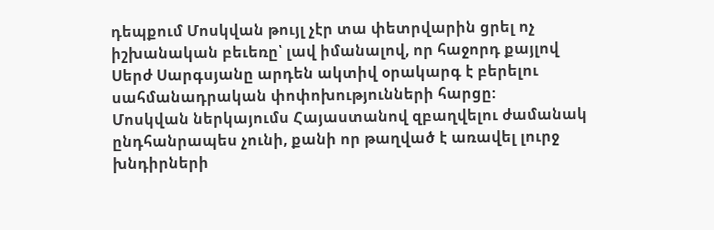դեպքում Մոսկվան թույլ չէր տա փետրվարին ցրել ոչ իշխանական բեւեռը՝ լավ իմանալով, որ հաջորդ քայլով Սերժ Սարգսյանը արդեն ակտիվ օրակարգ է բերելու սահմանադրական փոփոխությունների հարցը:
Մոսկվան ներկայումս Հայաստանով զբաղվելու ժամանակ ընդհանրապես չունի, քանի որ թաղված է առավել լուրջ խնդիրների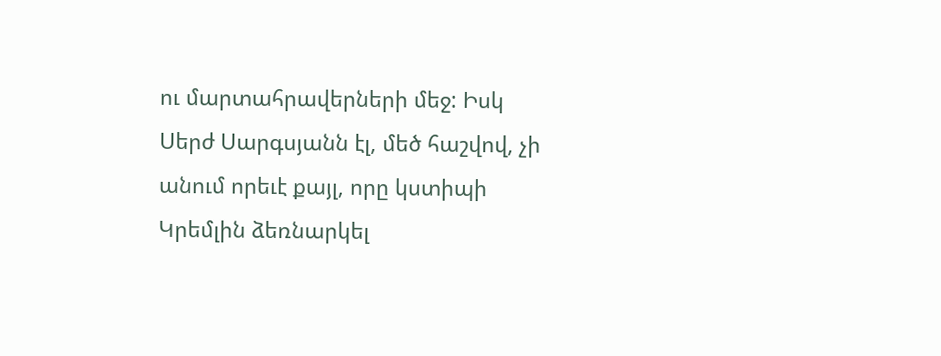ու մարտահրավերների մեջ: Իսկ Սերժ Սարգսյանն էլ, մեծ հաշվով, չի անում որեւէ քայլ, որը կստիպի Կրեմլին ձեռնարկել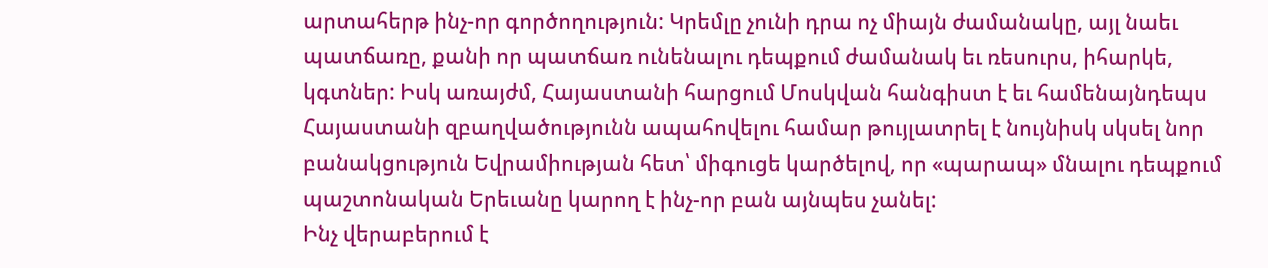արտահերթ ինչ-որ գործողություն: Կրեմլը չունի դրա ոչ միայն ժամանակը, այլ նաեւ պատճառը, քանի որ պատճառ ունենալու դեպքում ժամանակ եւ ռեսուրս, իհարկե, կգտներ: Իսկ առայժմ, Հայաստանի հարցում Մոսկվան հանգիստ է եւ համենայնդեպս Հայաստանի զբաղվածությունն ապահովելու համար թույլատրել է նույնիսկ սկսել նոր բանակցություն Եվրամիության հետ՝ միգուցե կարծելով, որ «պարապ» մնալու դեպքում պաշտոնական Երեւանը կարող է ինչ-որ բան այնպես չանել:
Ինչ վերաբերում է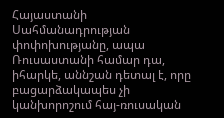Հայաստանի Սահմանադրության փոփոխությանը, ապա Ռուսաստանի համար դա, իհարկե, աննշան դետալ է, որը բացարձակապես չի կանխորոշում հայ-ռուսական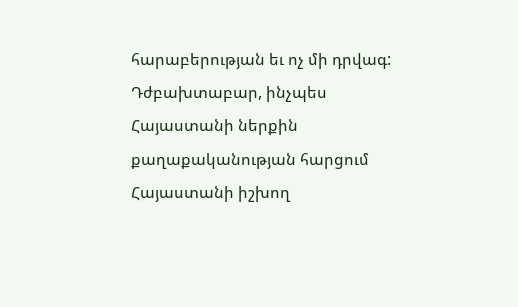հարաբերության եւ ոչ մի դրվագ: Դժբախտաբար, ինչպես Հայաստանի ներքին քաղաքականության հարցում Հայաստանի իշխող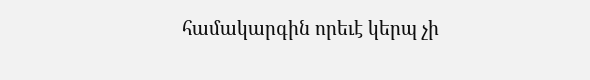համակարգին որեւէ կերպ չի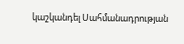կաշկանդել Սահմանադրության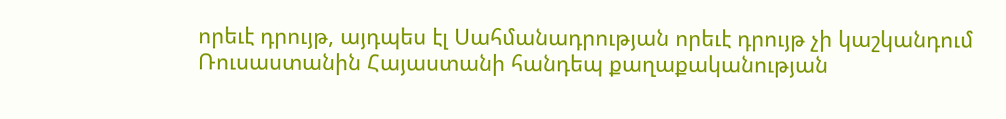որեւէ դրույթ, այդպես էլ Սահմանադրության որեւէ դրույթ չի կաշկանդում Ռուսաստանին Հայաստանի հանդեպ քաղաքականության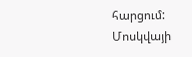հարցում: Մոսկվայի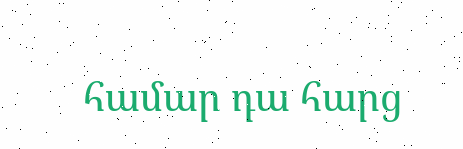համար դա հարց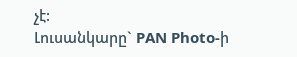չէ:
Լուսանկարը` PAN Photo-ի